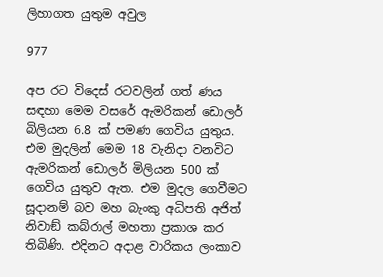ලිහාගත යුතුම අවුල

977

අප රට විදෙස් රටවලින් ගත් ණය සඳහා මෙම වසරේ ඇමරිකන් ඩොලර් බිලියන 6.8 ක් පමණ ගෙවිය යුතුය. එම මුදලින් මෙම 18 වැනිදා වනවිට ඇමරිකන් ඩොලර් මිලියන 500 ක් ගෙවිය යුතුව ඇත. එම මුදල ගෙවීමට සූදානම් බව මහ බැංකු අධිපති අජිත් නිවාඞ් කබ්රාල් මහතා ප්‍රකාශ කර තිබිණි. එදිනට අදාළ වාරිකය ලංකාව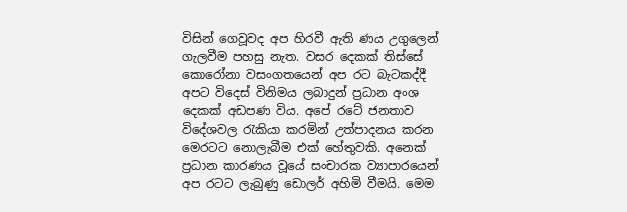විසින් ගෙවූවද අප හිරවී ඇති ණය උගුලෙන් ගැලවීම පහසු නැත. වසර දෙකක් තිස්සේ කොරෝනා වසංගතයෙන් අප රට බැටකද්දී අපට විදෙස් විනිමය ලබාදුන් ප්‍රධාන අංශ දෙකක් අඩපණ විය. අපේ රටේ ජනතාව විදේශවල රැකියා කරමින් උත්පාදනය කරන මෙරටට නොලැබීම එක් හේතුවකි. අනෙක් ප්‍රධාන කාරණය වූයේ සංචාරක ව්‍යාපාරයෙන් අප රටට ලැබුණු ඩොලර් අහිමි වීමයි. මෙම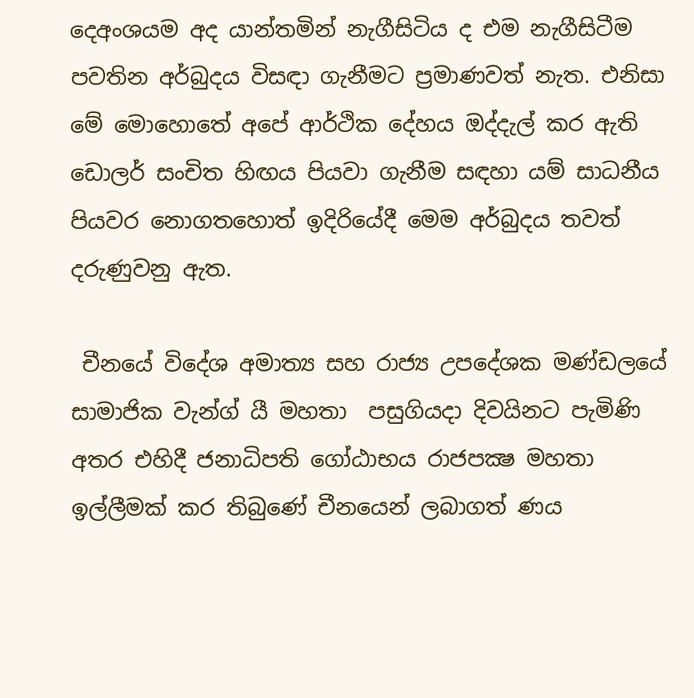දෙඅංශයම අද යාන්තමින් නැගීසිටිය ද එම නැගීසිටීම පවතින අර්බුදය විසඳා ගැනීමට ප්‍රමාණවත් නැත. එනිසා මේ මොහොතේ අපේ ආර්ථික දේහය ඔද්දැල් කර ඇති ඩොලර් සංචිත හිඟය පියවා ගැනීම සඳහා යම් සාධනීය පියවර නොගතහොත් ඉදිරියේදී මෙම අර්බුදය තවත් දරුණුවනු ඇත.

 චීනයේ විදේශ අමාත්‍ය සහ රාජ්‍ය උපදේශක මණ්ඩලයේ සාමාජික වැන්ග් යී මහතා  පසුගියදා දිවයිනට පැමිණි අතර එහිදී ජනාධිපති ගෝඨාභය රාජපක්‍ෂ මහතා ඉල්ලීමක් කර තිබුණේ චීනයෙන් ලබාගත් ණය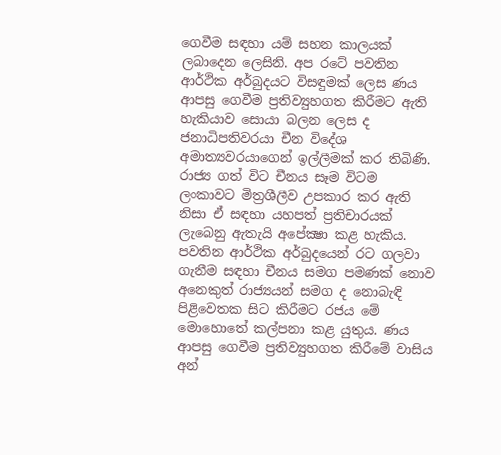ගෙවීම සඳහා යම් සහන කාලයක් ලබාදෙන ලෙසිනි. අප රටේ පවතින ආර්ථික අර්බුදයට විසඳුමක් ලෙස ණය ආපසු ගෙවීම ප්‍රතිව්‍යුහගත කිරීමට ඇති හැකියාව සොයා බලන ලෙස ද ජනාධිපතිවරයා චීන විදේශ අමාත්‍යවරයාගෙන් ඉල්ලීමක් කර තිබිණි. රාජ්‍ය ගත් විට චීනය සෑම විටම ලංකාවට මිත්‍රශීලීව උපකාර කර ඇති නිසා ඒ සඳහා යහපත් ප්‍රතිචාරයක් ලැබෙනු ඇතැයි අපේක්‍ෂා කළ හැකිය. පවතින ආර්ථික අර්බුදයෙන් රට ගලවා ගැනීම සඳහා චීනය සමග පමණක් නොව අනෙකුත් රාජ්‍යයන් සමග ද නොබැඳි පිළිවෙතක සිට කිරීමට රජය මේ මොහොතේ කල්පනා කළ යුතුය. ණය ආපසු ගෙවීම ප්‍රතිව්‍යුහගත කිරීමේ වාසිය අන්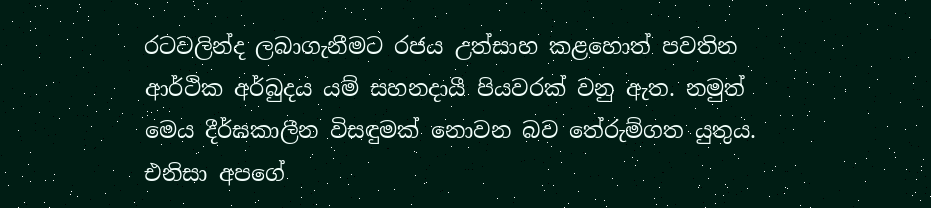රටවලින්ද ලබාගැනීමට රජය උත්සාහ කළහොත් පවතින ආර්ථික අර්බුදය යම් සහනදායී පියවරක් වනු ඇත. නමුත් මෙය දීර්ඝකාලීන විසඳුමක් නොවන බව තේරුම්ගත යුතුය. එනිසා අපගේ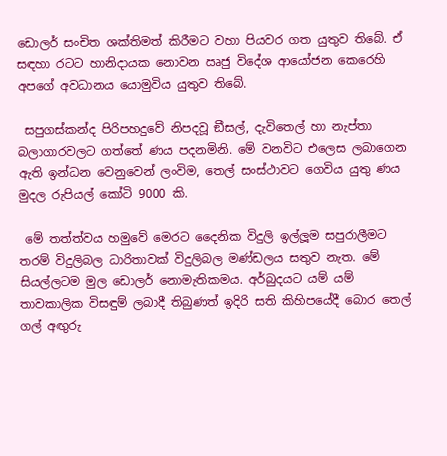ඩොලර් සංචිත ශක්තිමත් කිරීමට වහා පියවර ගත යුතුව තිබේ. ඒ සඳහා රටට හානිදායක නොවන ඍජු විදේශ ආයෝජන කෙරෙහි අපගේ අවධානය යොමුවිය යුතුව තිබේ.

 සපුගස්කන්ද පිරිපහදුවේ නිපදවූ ඞීසල්, දැවිතෙල් හා නැප්තා බලාගාරවලට ගත්තේ ණය පදනමිනි. මේ වනවිට එලෙස ලබාගෙන ඇති ඉන්ධන වෙනුවෙන් ලංවිම, තෙල් සංස්ථාවට ගෙවිය යුතු ණය මුදල රුපියල් කෝටි 9000 කි.

 මේ තත්ත්වය හමුවේ මෙරට දෛනික විදුලි ඉල්ලූම සපුරාලීමට තරම් විදුලිබල ධාරිතාවක් විදුලිබල මණ්ඩලය සතුව නැත. මේ සියල්ලටම මුල ඩොලර් නොමැතිකමය. අර්බුදයට යම් යම් තාවකාලික විසඳුම් ලබාදී තිබුණත් ඉදිරි සති කිහිපයේදී බොර තෙල් ගල් අඟුරු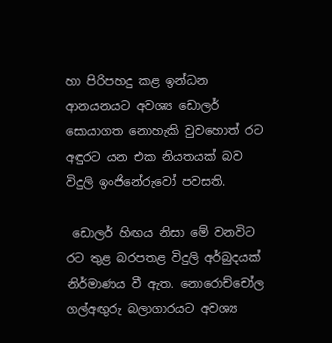හා පිරිපහදු කළ ඉන්ධන ආනයනයට අවශ්‍ය ඩොලර් සොයාගත නොහැකි වුවහොත් රට අඳුරට යන එක නියතයක් බව විදුලි ඉංජිනේරුවෝ පවසති.

 ඩොලර් හිඟය නිසා මේ වනවිට රට තුළ බරපතළ විදුලි අර්බුදයක් නිර්මාණය වී ඇත. නොරොච්චෝල ගල්අඟුරු බලාගාරයට අවශ්‍ය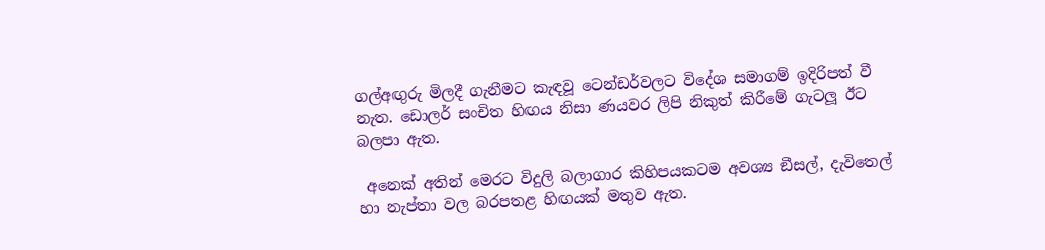ගල්අඟුරු මිලදී ගැනීමට කැඳවූ ටෙන්ඩර්වලට විදේශ සමාගම් ඉදිරිපත් වී නැත. ඩොලර් සංචිත හිඟය නිසා ණයවර ලිපි නිකුත් කිරීමේ ගැටලූ ඊට බලපා ඇත.

 අනෙක් අතින් මෙරට විදුලි බලාගාර කිහිපයකටම අවශ්‍ය ඞීසල්, දැවිතෙල් හා නැප්තා වල බරපතළ හිඟයක් මතුව ඇත.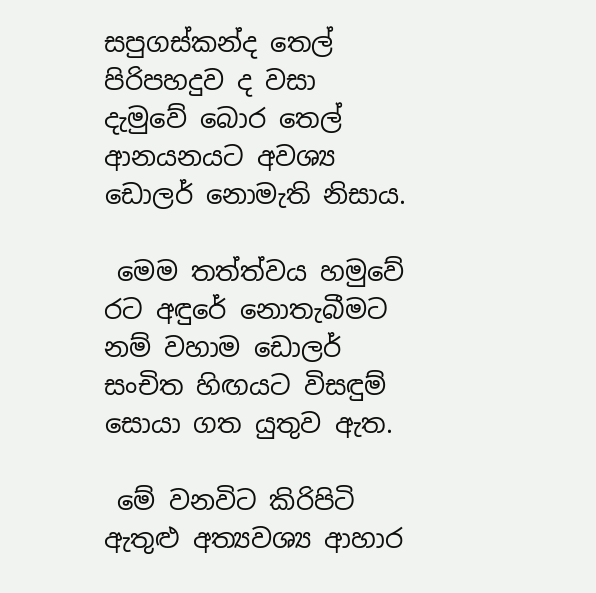සපුගස්කන්ද තෙල් පිරිපහදුව ද වසා දැමුවේ බොර තෙල් ආනයනයට අවශ්‍ය ඩොලර් නොමැති නිසාය.

 මෙම තත්ත්වය හමුවේ රට අඳුරේ නොතැබීමට නම් වහාම ඩොලර් සංචිත හිඟයට විසඳුම් සොයා ගත යුතුව ඇත.

 මේ වනවිට කිරිපිටි ඇතුළු අත්‍යවශ්‍ය ආහාර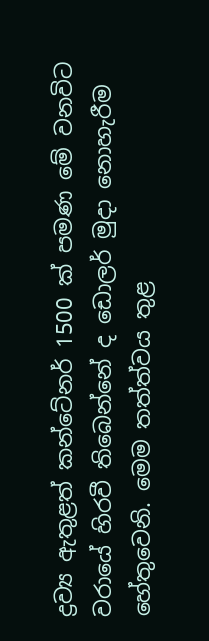ද්‍රව්‍ය ඇතුළත් කන්ටේනර් 1500 ක් පමණ මේ වනවිට වරායේ හිරවී තිබෙන්නේ ද ඩොලර් මුදා නොහැරීම හේතුවෙනි. මෙම තත්ත්වය තුළ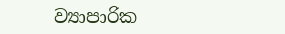ව්‍යාපාරික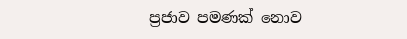ප්‍රජාව පමණක් නොව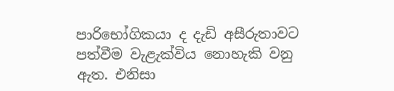පාරිභෝගිකයා ද දැඩි අසීරුතාවට පත්වීම වැළැක්විය නොහැකි වනු ඇත. එනිසා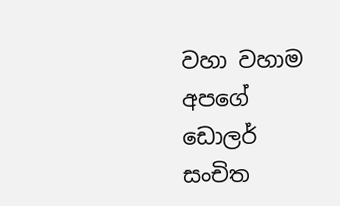වහා වහාම අපගේ ඩොලර් සංචිත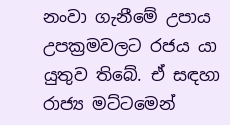නංවා ගැනීමේ උපාය උපක්‍රමවලට රජය යා යුතුව තිබේ. ඒ සඳහා රාජ්‍ය මට්ටමෙන්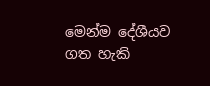මෙන්ම දේශීයව ගත හැකි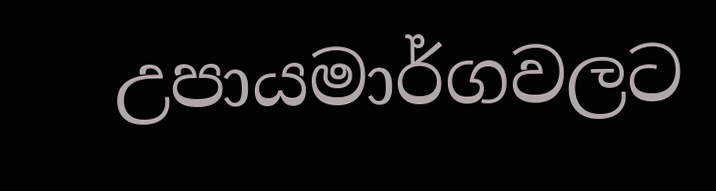උපායමාර්ගවලට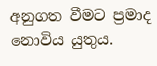අනුගත වීමට ප්‍රමාද නොවිය යුතුය.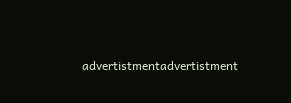advertistmentadvertistment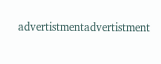advertistmentadvertistment